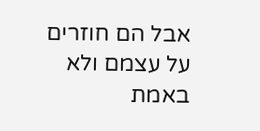אבל הם חוזרים על עצמם ולא באמת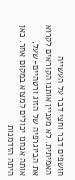חושפים דבר וחצי דבר על העשייה האמיתית. לא מעניין אותנו הקוראים לקרוא את הביוגרפיה של הזוג ורטהיים-שעל, אותה אנחנו יכולים למצוא במקום אחר. כאן היתה הזדמנות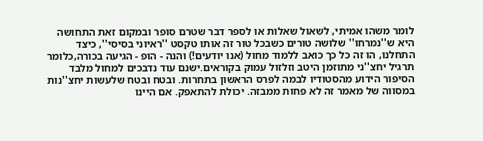לומר משהו אמיתי, לשאול שאלות או לספר דבר שטרם סופר ובמקום זאת התחושה היא ש''נמרחו'' שלושה טורים כשבכל טור זה אותו טקסט ''ראיוני בסיסי'', כיצד התחלנו, הו זה כל כך כואב ללמוד מחול (אנו יודעים!) והנה - הופ - הגיעה בכורה,כלומר תרגיל יחצ''ני מתוזמן היטב וזלזול עמוק בקוראים.ישנם עוד נדבכים למחול מלבד הסיפור הידוע מהסטודיו לבמה לפרס הראשון בתחרות. ובטח ובטח שלעשות יחצ''נות במסווה של מאמר זה לא פחות ממבזה. יכולת להתאפק. אם היינו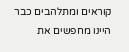קוראים ומתלהבים כבר היינו מחפשים את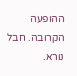ההופעה הקרובה. חבל נורא.